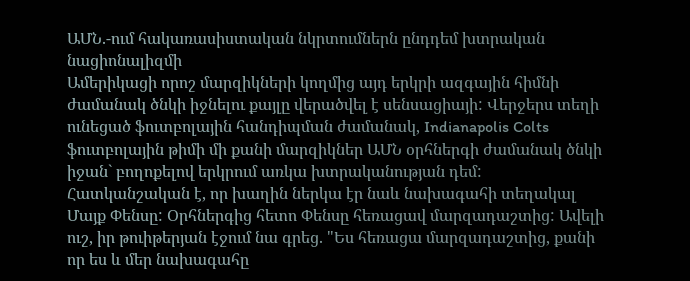ԱՄՆ.-ում հակառասիստական նկրտումներն ընդդեմ խտրական նացիոնալիզմի
Ամերիկացի որոշ մարզիկների կողմից այդ երկրի ազգային հիմնի ժամանակ ծնկի իջնելու քայլը վերածվել է սենսացիայի: Վերջերս տեղի ունեցած ֆուտբոլային հանդիպման ժամանակ, Indianapolis Colts ֆուտբոլային թիմի մի քանի մարզիկներ ԱՄՆ օրհներգի ժամանակ ծնկի իջան` բողոքելով երկրում առկա խտրականության դեմ:
Հատկանշական է, որ խաղին ներկա էր նաև նախագահի տեղակալ Մայք Փենսը: Օրհներգից հետո Փենսը հեռացավ մարզադաշտից: Ավելի ուշ, իր թուիթերյան էջում նա գրեց. "Ես հեռացա մարզադաշտից, քանի որ ես և մեր նախագահը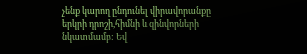չենք կարող ընդունել վիրավորանքը երկրի դրոշի,հիմնի և զինվորների նկատմամբ: Եվ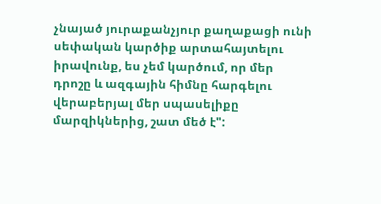չնայած յուրաքանչյուր քաղաքացի ունի սեփական կարծիք արտահայտելու իրավունք, ես չեմ կարծում, որ մեր դրոշը և ազգային հիմնը հարգելու վերաբերյալ մեր սպասելիքը մարզիկներից, շատ մեծ է":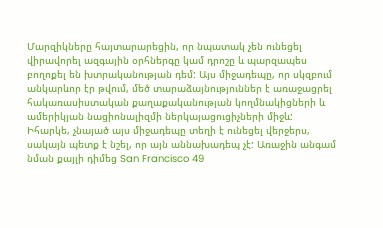Մարզիկները հայտարարեցին, որ նպատակ չեն ունեցել վիրավորել ազգային օրհներգը կամ դրոշը և պարզապես բողոքել են խտրականության դեմ: Այս միջադեպը, որ սկզբում անկարևոր էր թվում, մեծ տարաձայնություններ է առաջացրել հակառասիստական քաղաքականության կողմնակիցների և ամերիկյան նացիոնալիզմի ներկայացուցիչների միջև: Իհարկե, չնայած այս միջադեպը տեղի է ունեցել վերջերս, սակայն պետք է նշել, որ այն աննախադեպ չէ: Առաջին անգամ նման քայլի դիմեց San Francisco 49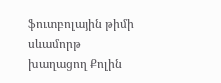ֆուտբոլային թիմի սևամորթ խաղացող Քոլին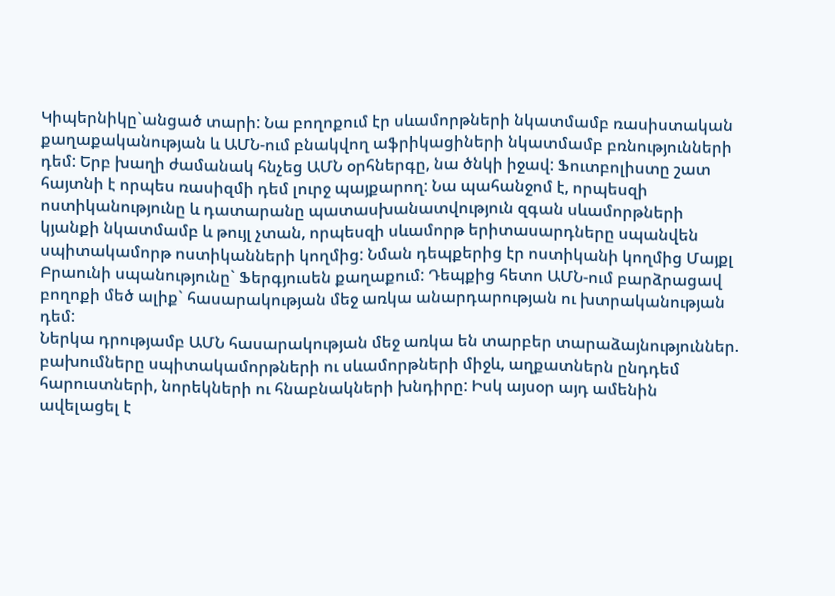Կիպերնիկը`անցած տարի: Նա բողոքում էր սևամորթների նկատմամբ ռասիստական քաղաքականության և ԱՄՆ-ում բնակվող աֆրիկացիների նկատմամբ բռնությունների դեմ: Երբ խաղի ժամանակ հնչեց ԱՄՆ օրհներգը, նա ծնկի իջավ: Ֆուտբոլիստը շատ հայտնի է որպես ռասիզմի դեմ լուրջ պայքարող: Նա պահանջոմ է, որպեսզի ոստիկանությունը և դատարանը պատասխանատվություն զգան սևամորթների կյանքի նկատմամբ և թույլ չտան, որպեսզի սևամորթ երիտասարդները սպանվեն սպիտակամորթ ոստիկանների կողմից: Նման դեպքերից էր ոստիկանի կողմից Մայքլ Բրաունի սպանությունը` Ֆերգյուսեն քաղաքում: Դեպքից հետո ԱՄՆ-ում բարձրացավ բողոքի մեծ ալիք` հասարակության մեջ առկա անարդարության ու խտրականության դեմ:
Ներկա դրությամբ ԱՄՆ հասարակության մեջ առկա են տարբեր տարաձայնություններ. բախումները սպիտակամորթների ու սևամորթների միջև, աղքատներն ընդդեմ հարուստների, նորեկների ու հնաբնակների խնդիրը: Իսկ այսօր այդ ամենին ավելացել է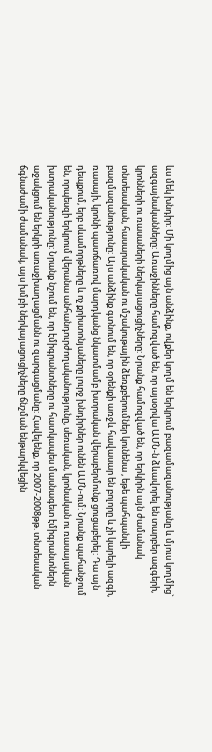ևս մեկ խնդիր: Մի կողմից այն անձինք, ովքեր կողմ են երկրում բազամազանությանը և մյուս կողմից` ազգայնականները: Առաջինները համոզված են, որ այսօրվա ԱՄՆ-ն ձևավորել են տարբեր ազգերի, կրոնների ու ռասաների ներկայացուցիչները: Նրանք համոզված են, որ երկիրն այն ժամանակ տնտեսական, հասարակական ու մշակութային ձեռքբերումներ կունենա , եթե պահպանվի բազմազանությունը: Այս անձինք գտնում են, որ օրենքի առջև հավասար են բոլորը և չի կարելի ազգի, ռասայի, կրոնի պատճառով մարդկանց նկատմամբ խտրական վերաբերմունք ցուցաբերել: Դա այն դեպքում, երբ սևամորթները և ոչ քրիստոնյաները լուրջ խնդիրներ ունեն ԱՄՆ-ում: Նրանք պահանջում են, որպեսզի երկրում վերանա անհանդուրժողականությունը, սեռական, կրոնական ու ռասայական խտրականությունը: Նրանք նշում են, որ էմիգրանտները ու հատկապես մասնագետ էմիգրանտներն աջակցում են երկրի առաջխաղացմանն ու զարգացմանը: Հավելենք, որ 2007-2008թթ. տնտեսական ճգնաժամի ժամանակ, այս խմբի ներկայացուցիչները ճնշման ենթարկվեցին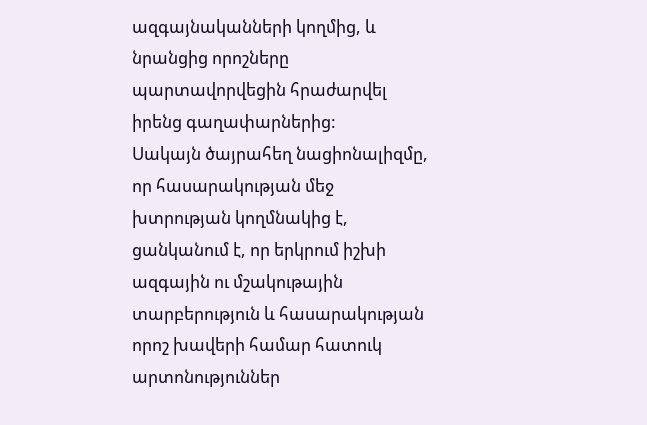ազգայնականների կողմից, և նրանցից որոշները պարտավորվեցին հրաժարվել իրենց գաղափարներից:
Սակայն ծայրահեղ նացիոնալիզմը, որ հասարակության մեջ խտրության կողմնակից է, ցանկանում է, որ երկրում իշխի ազգային ու մշակութային տարբերություն և հասարակության որոշ խավերի համար հատուկ արտոնություններ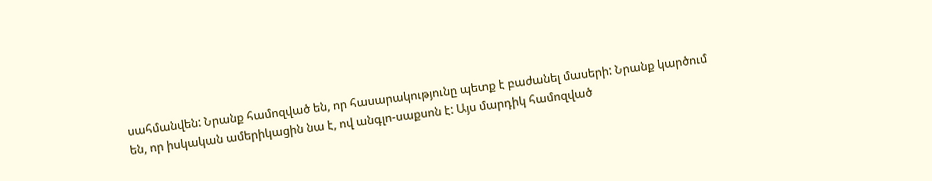սահմանվեն: Նրանք համոզված են, որ հասարակությունը պետք է բաժանել մասերի: Նրանք կարծում են, որ իսկական ամերիկացին նա է, ով անգլո-սաքսոն է: Այս մարդիկ համոզված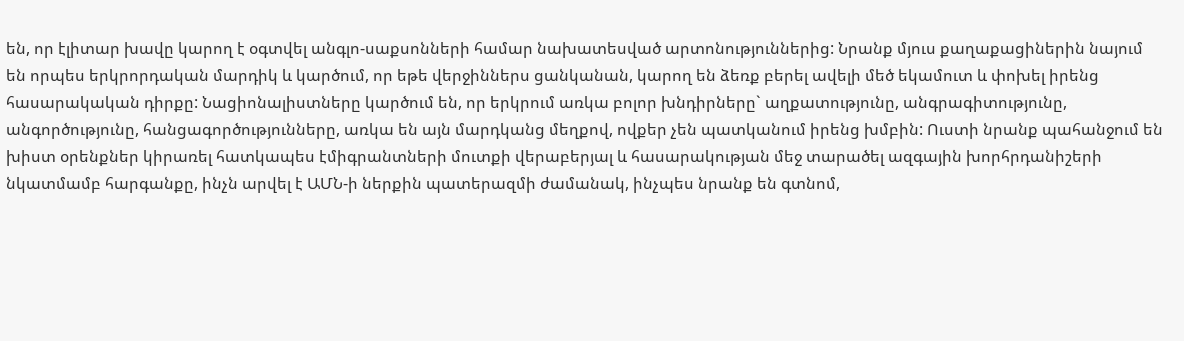են, որ էլիտար խավը կարող է օգտվել անգլո-սաքսոնների համար նախատեսված արտոնություններից: Նրանք մյուս քաղաքացիներին նայում են որպես երկրորդական մարդիկ և կարծում, որ եթե վերջիններս ցանկանան, կարող են ձեռք բերել ավելի մեծ եկամուտ և փոխել իրենց հասարակական դիրքը: Նացիոնալիստները կարծում են, որ երկրում առկա բոլոր խնդիրները` աղքատությունը, անգրագիտությունը, անգործությունը, հանցագործությունները, առկա են այն մարդկանց մեղքով, ովքեր չեն պատկանում իրենց խմբին: Ուստի նրանք պահանջում են խիստ օրենքներ կիրառել հատկապես էմիգրանտների մուտքի վերաբերյալ և հասարակության մեջ տարածել ազգային խորհրդանիշերի նկատմամբ հարգանքը, ինչն արվել է ԱՄՆ-ի ներքին պատերազմի ժամանակ, ինչպես նրանք են գտնոմ,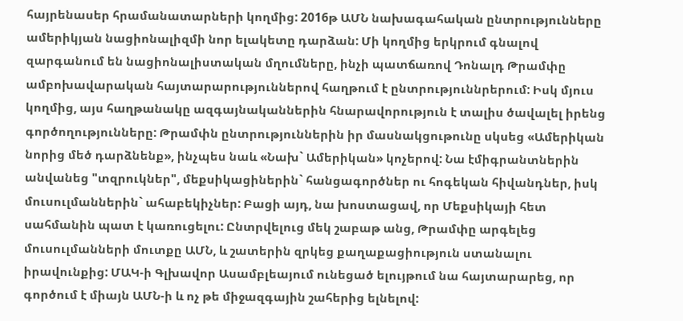հայրենասեր հրամանատարների կողմից: 2016թ ԱՄՆ նախագահական ընտրությունները ամերիկյան նացիոնալիզմի նոր ելակետը դարձան: Մի կողմից երկրում գնալով զարգանում են նացիոնալիստական մղումները, ինչի պատճառով Դոնալդ Թրամփը ամբոխավարական հայտարարություններով հաղթում է ընտրություննրերում: Իսկ մյուս կողմից, այս հաղթանակը ազգայնականներին հնարավորություն է տալիս ծավալել իրենց գործողությունները: Թրամփն ընտրություններին իր մասնակցութունը սկսեց «Ամերիկան նորից մեծ դարձնենք», ինչպես նաև «Նախ` Ամերիկան» կոչերով: Նա էմիգրանտներին անվանեց "տզրուկներ", մեքսիկացիներին` հանցագործներ ու հոգեկան հիվանդներ, իսկ մուսուլմաններին` ահաբեկիչներ: Բացի այդ, նա խոստացավ, որ Մեքսիկայի հետ սահմանին պատ է կառուցելու: Ընտրվելուց մեկ շաբաթ անց, Թրամփը արգելեց մուսուլմանների մուտքը ԱՄՆ, և շատերին զրկեց քաղաքացիություն ստանալու իրավունքից: ՄԱԿ-ի Գլխավոր Ասամբլեայում ունեցած ելույթում նա հայտարարեց, որ գործում է միայն ԱՄՆ-ի և ոչ թե միջազգային շահերից ելնելով: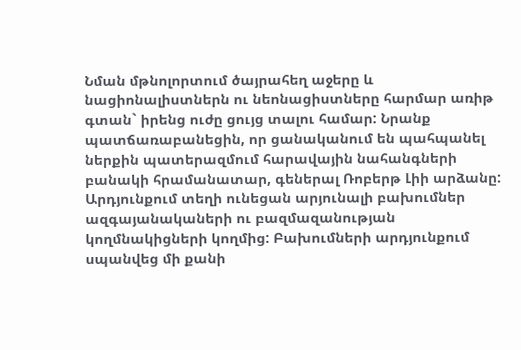Նման մթնոլորտում ծայրահեղ աջերը և նացիոնալիստներն ու նեոնացիստները հարմար առիթ գտան` իրենց ուժը ցույց տալու համար: Նրանք պատճառաբանեցին, որ ցանականում են պահպանել ներքին պատերազմում հարավային նահանգների բանակի հրամանատար, գեներալ Ռոբերթ Լիի արձանը: Արդյունքում տեղի ունեցան արյունալի բախումներ ազգայանակաների ու բազմազանության կողմնակիցների կողմից: Բախումների արդյունքում սպանվեց մի քանի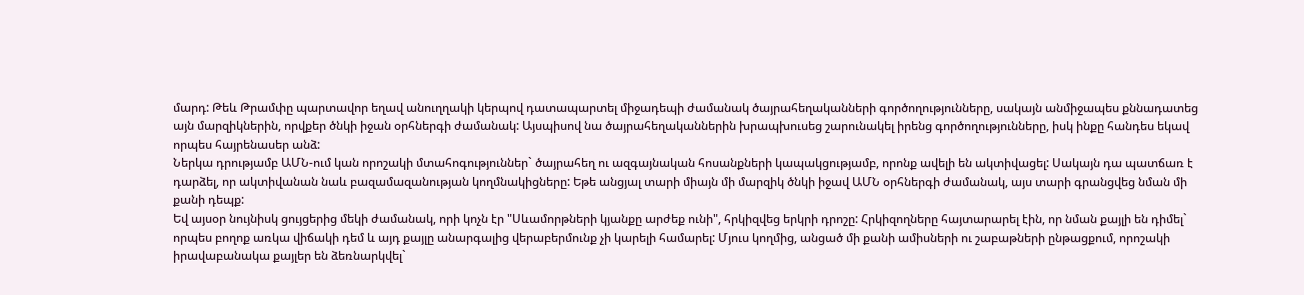մարդ: Թեև Թրամփը պարտավոր եղավ անուղղակի կերպով դատապարտել միջադեպի ժամանակ ծայրահեղականների գործողությունները, սակայն անմիջապես քննադատեց այն մարզիկներին, որվքեր ծնկի իջան օրհներգի ժամանակ: Այսպիսով նա ծայրահեղականներին խրապխուսեց շարունակել իրենց գործողությունները, իսկ ինքը հանդես եկավ որպես հայրենասեր անձ:
Ներկա դրությամբ ԱՄՆ-ում կան որոշակի մտահոգություններ` ծայրահեղ ու ազգայնական հոսանքների կապակցությամբ, որոնք ավելի են ակտիվացել: Սակայն դա պատճառ է դարձել, որ ակտիվանան նաև բազամազանության կողմնակիցները: Եթե անցյալ տարի միայն մի մարզիկ ծնկի իջավ ԱՄՆ օրհներգի ժամանակ, այս տարի գրանցվեց նման մի քանի դեպք:
Եվ այսօր նույնիսկ ցույցերից մեկի ժամանակ, որի կոչն էր "Սևամորթների կյանքը արժեք ունի", հրկիզվեց երկրի դրոշը: Հրկիզողները հայտարարել էին, որ նման քայլի են դիմել` որպես բողոք առկա վիճակի դեմ և այդ քայլը անարգալից վերաբերմունք չի կարելի համարել: Մյուս կողմից, անցած մի քանի ամիսների ու շաբաթների ընթացքում, որոշակի իրավաբանակա քայլեր են ձեռնարկվել`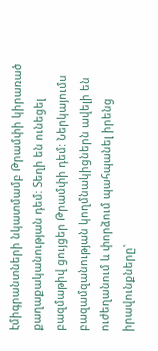էմիգրանտների նկատմամբ Թրամփի կիրառած քաղաքականության դեմ: Տեղի են ունեցել բազմաթիվ ցույցեր Թրամփի դեմ: Ներկայումս բազամզանության կողմնակիցներն ավելի են ուժեղանում և փորձում պահպանել իրենց իրավունքները`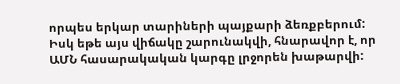որպես երկար տարիների պայքարի ձեռքբերում: Իսկ եթե այս վիճակը շարունակվի, հնարավոր է, որ ԱՄՆ հասարակական կարգը լրջորեն խաթարվի: